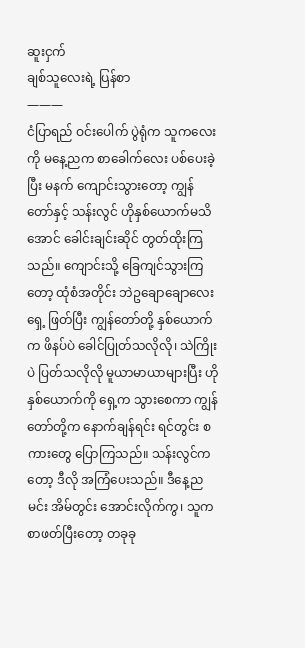ဆူးငှက်
ချစ်သူလေးရဲ့ ပြန်စာ
———
ငံပြာရည် ဝင်းပေါက် ပွဲရုံက သူကလေးကို မနေ့ညက စာခေါက်လေး ပစ်ပေးခဲ့ပြီး မနက် ကျောင်းသွားတော့ ကျွန်တော်နှင့် သန်းလွင် ဟိုနှစ်ယောက်မသိအောင် ခေါင်းချင်းဆိုင် တွတ်ထိုးကြသည်။ ကျောင်းသို့ ခြေကျင်သွားကြတော့ ထုံစံအတိုင်း ဘဲဥချောချောလေးရှေ့ ဖြတ်ပြီး ကျွန်တော်တို့ နှစ်ယောက်က ဖိနပ်ပဲ ခေါင်ပြုတ်သလိုလို၊ သဲကြိုးပဲ ပြတ်သလိုလို မူယာမာယာများပြီး ဟိုနှစ်ယောက်ကို ရှေ့က သွားစေကာ ကျွန်တော်တို့က နောက်ချန်ရင်း ရင်တွင်း စကားတွေ ပြောကြသည်။ သန်းလွင်ကတော့ ဒီလို အကြံပေးသည်။ ဒီနေ့ည မင်း အိမ်တွင်း အောင်းလိုက်ကွ၊ သူက စာဖတ်ပြီးတော့ တခုခု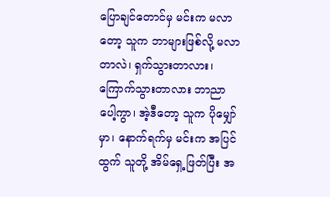ပြောချင်တောင်မှ မင်းက မလာတော့ သူက ဘာများဖြစ်လို့ မလာတာလဲ၊ ရှက်သွားတာလား၊ ကြောက်သွားတာလား ဘာညာပေါ့ကွာ၊ အဲ့ဒီတော့ သူက ပိုမျှော်မှာ၊ နောက်ရက်မှ မင်းက အပြင်ထွက် သူတို့ အိမ်ရှေ့ဖြတ်ပြီး အ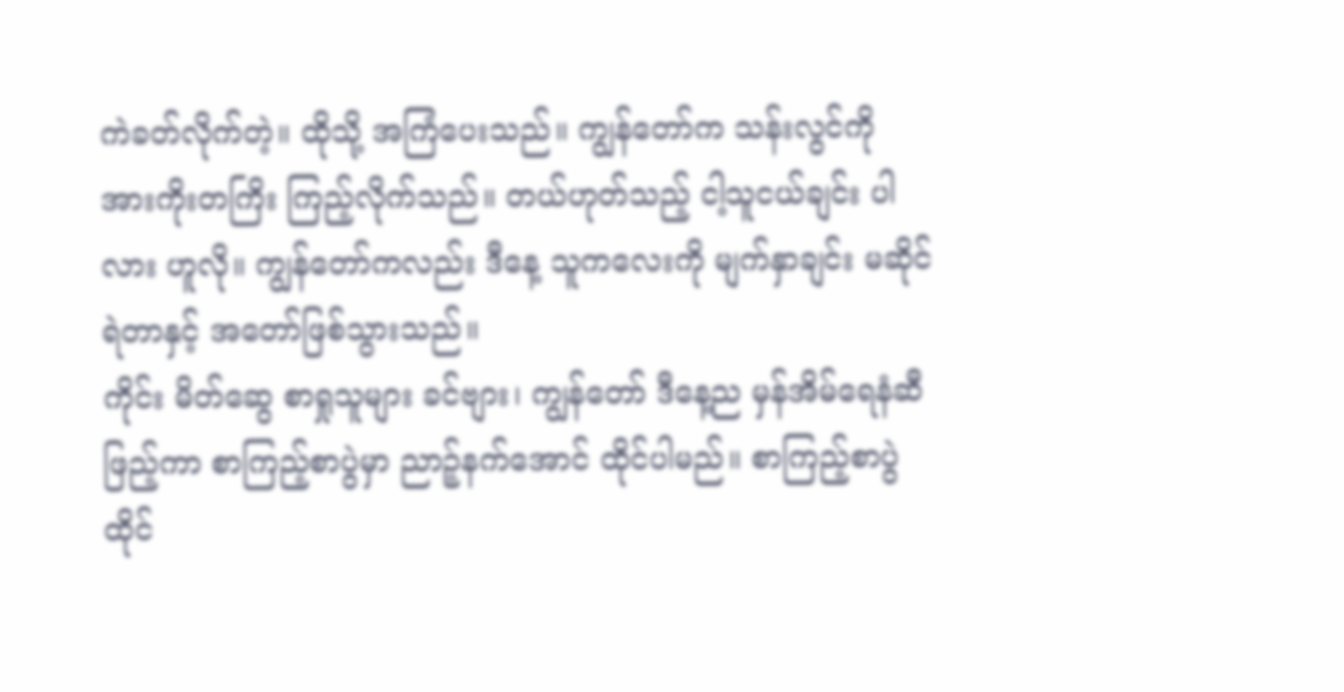ကဲခတ်လိုက်တဲ့။ ထိုသို့ အကြံပေးသည်။ ကျွန်တော်က သန်းလွင်ကို အားကိုးတကြိး ကြည့်လိုက်သည်။ တယ်ဟုတ်သည့် ငါ့သူငယ်ချင်း ပါလား ဟူလို။ ကျွန်တော်ကလည်း ဒီနေ့ သူကလေးကို မျက်နှာချင်း မဆိုင်ရဲတာနှင့် အတော်ဖြစ်သွားသည်။
ကိုင်း မိတ်ဆွေ စာရှုသူများ ခင်ဗျား၊ ကျွန်တော် ဒီနေ့ည မှန်အိမ်ရေနံဆီဖြည့်ကာ စာကြည့်စာပွဲမှာ ညာဉ့်နက်အောင် ထိုင်ပါမည်။ စာကြည့်စာပွဲ ထိုင်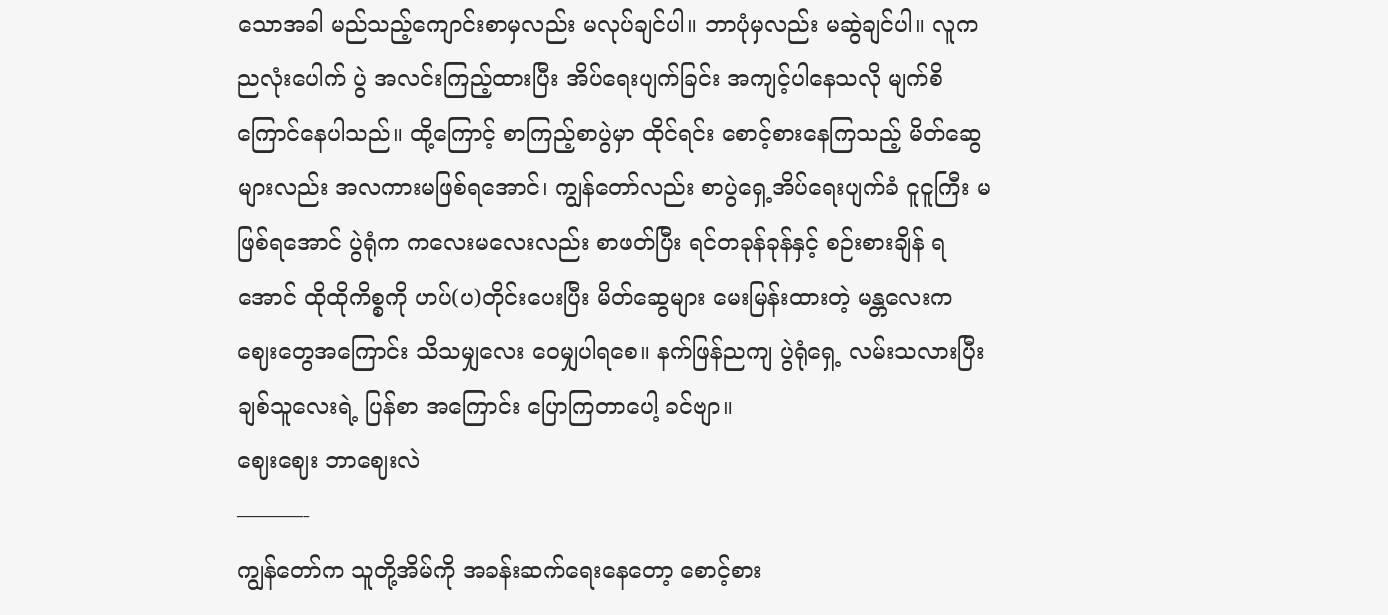သောအခါ မည်သည့်ကျောင်းစာမှလည်း မလုပ်ချင်ပါ။ ဘာပုံမှလည်း မဆွဲချင်ပါ။ လူက ညလုံးပေါက် ပွဲ အလင်းကြည့်ထားပြီး အိပ်ရေးပျက်ခြင်း အကျင့်ပါနေသလို မျက်စိကြောင်နေပါသည်။ ထို့ကြောင့် စာကြည့်စာပွဲမှာ ထိုင်ရင်း စောင့်စားနေကြသည့် မိတ်ဆွေများလည်း အလကားမဖြစ်ရအောင်၊ ကျွန်တော်လည်း စာပွဲရှေ့အိပ်ရေးပျက်ခံ ငူငူကြီး မဖြစ်ရအောင် ပွဲရုံက ကလေးမလေးလည်း စာဖတ်ပြီး ရင်တခုန်ခုန်နှင့် စဉ်းစားချိန် ရအောင် ထိုထိုကိစ္စကို ဟပ်(ပ)တိုင်းပေးပြီး မိတ်ဆွေများ မေးမြန်းထားတဲ့ မန္တလေးက ဈေးတွေအကြောင်း သိသမျှလေး ဝေမျှပါရစေ။ နက်ဖြန်ညကျ ပွဲရုံရှေ့ လမ်းသလားပြီး ချစ်သူလေးရဲ့ ပြန်စာ အကြောင်း ပြောကြတာပေါ့ ခင်ဗျာ။
ဈေးဈေး ဘာဈေးလဲ
———-
ကျွန်တော်က သူတို့အိမ်ကို အခန်းဆက်ရေးနေတော့ စောင့်စား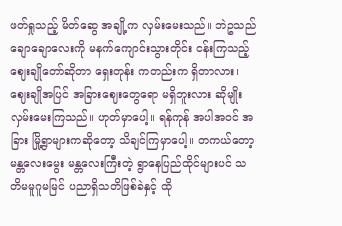ဖတ်ရှုသည့် မိတ်ဆွေ အချို့က လှမ်းမေးသည်။ ဘဲဥသည် ချောချောလေးကို မနက်ကျောင်းသွားတိုင်း ငန်းကြသည့် ဈေးချိုတော်ဆိုတာ ရှေးတုန်း ကတည်းက ရှိတာလား၊ ဈေးချိုအပြင် အခြားဈေးတွေရော မရှိဘူးလား ဆိုမျိုး လှမ်းမေးကြသည်။ ဟုတ်မှာပေါ့။ ရန်ကုန် အပါအဝင် အခြား မြို့ရွာများကဆိုတော့ သိချင်ကြမှာပေါ့။ တကယ်တော့ မန္တလေးမွေး မန္တလေးကြီးတဲ့ ရွာနေပြည်ထိုင်များပင် သတိမမူဂူမမြင် ပညာရှိသတိဖြစ်ခဲနှင့် ထို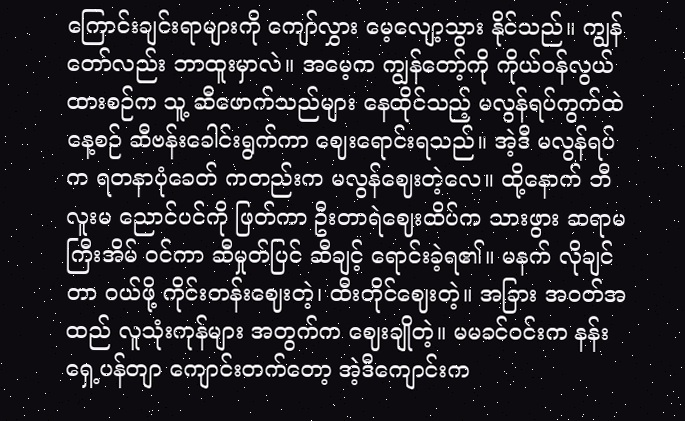ကြောင်းချင်းရာများကို ကျော်လွှား မေ့လျော့သွား နိုင်သည်။ ကျွန်တော်လည်း ဘာထူးမှာလဲ။ အမေ့က ကျွန်တော့်ကို ကိုယ်ဝန်လွယ်ထားစဉ်က သူ့ ဆီဖောက်သည်များ နေထိုင်သည့် မလွန်ရပ်ကွက်ထဲ နေ့စဉ် ဆီဗန်းခေါင်းရွက်ကာ ဈေးရောင်းရသည်။ အဲ့ဒီ မလွန်ရပ်က ရတနာပုံခေတ် ကတည်းက မလွန်ဈေးတဲ့လေ။ ထို့နောက် ဘီလူးမ ညောင်ပင်ကို ဖြတ်ကာ ဦးတာရဲဈေးထိပ်က သားဖွား ဆရာမကြီးအိမ် ဝင်ကာ ဆီမှုတ်ပြင် ဆီချင့် ရောင်းခဲ့ရ၏။ မနက် လိုချင်တာ ဝယ်ဖို့ ကိုင်းတန်းဈေးတဲ့၊ ထီးတိုင်ဈေးတဲ့။ အခြား အဝတ်အထည် လူသုံးကုန်များ အတွက်က ဈေးချိုတဲ့။ မမခင်ဝင်းက နန်းရှေ့ပန်တျာ ကျောင်းတက်တော့ အဲ့ဒီကျောင်းက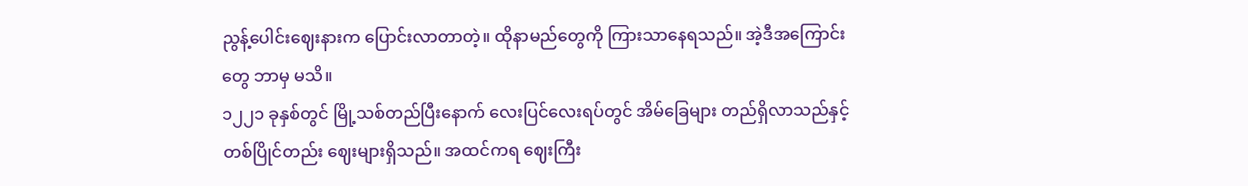ညွန့်ပေါင်းဈေးနားက ပြောင်းလာတာတဲ့။ ထိုနာမည်တွေကို ကြားသာနေရသည်။ အဲ့ဒီအကြောင်းတွေ ဘာမှ မသိ။
၁၂၂၁ ခုနှစ်တွင် မြို့သစ်တည်ပြီးနောက် လေးပြင်လေးရပ်တွင် အိမ်ခြေများ တည်ရှိလာသည်နှင့် တစ်ပြိုင်တည်း ဈေးများရှိသည်။ အထင်ကရ ဈေးကြီး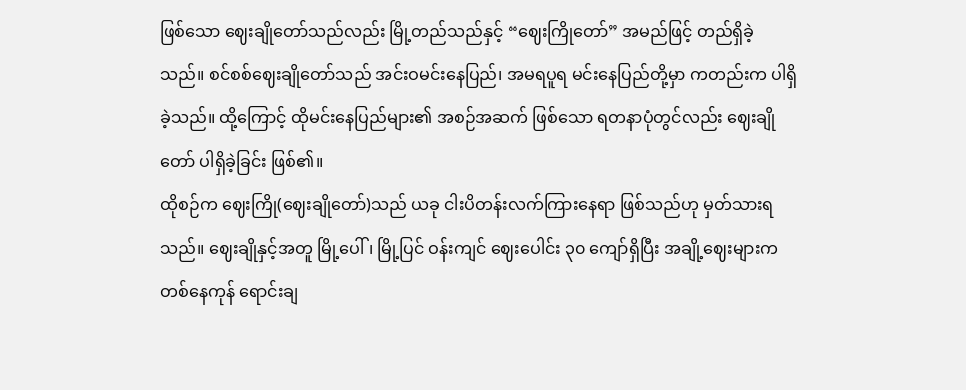ဖြစ်သော ဈေးချိုတော်သည်လည်း မြို့တည်သည်နှင့် “ဈေးကြိုတော်” အမည်ဖြင့် တည်ရှိခဲ့သည်။ စင်စစ်ဈေးချိုတော်သည် အင်းဝမင်းနေပြည်၊ အမရပူရ မင်းနေပြည်တို့မှာ ကတည်းက ပါရှိခဲ့သည်။ ထို့ကြောင့် ထိုမင်းနေပြည်များ၏ အစဉ်အဆက် ဖြစ်သော ရတနာပုံတွင်လည်း ဈေးချိုတော် ပါရှိခဲ့ခြင်း ဖြစ်၏။
ထိုစဉ်က ဈေးကြို(ဈေးချိုတော်)သည် ယခု ငါးပိတန်းလက်ကြားနေရာ ဖြစ်သည်ဟု မှတ်သားရသည်။ ဈေးချိုနှင့်အတူ မြို့ပေါ်၊ မြို့ပြင် ဝန်းကျင် ဈေးပေါင်း ၃၀ ကျော်ရှိပြီး အချို့ဈေးများက တစ်နေကုန် ရောင်းချ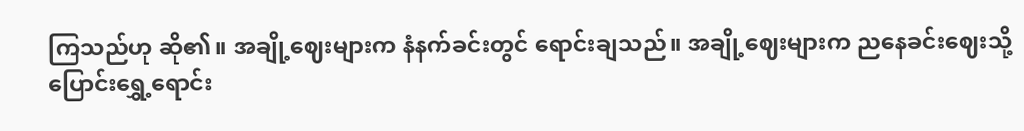ကြသည်ဟု ဆို၏။ အချို့ဈေးများက နံနက်ခင်းတွင် ရောင်းချသည်။ အချို့ဈေးများက ညနေခင်းဈေးသို့ပြောင်းရွှေ့ရောင်း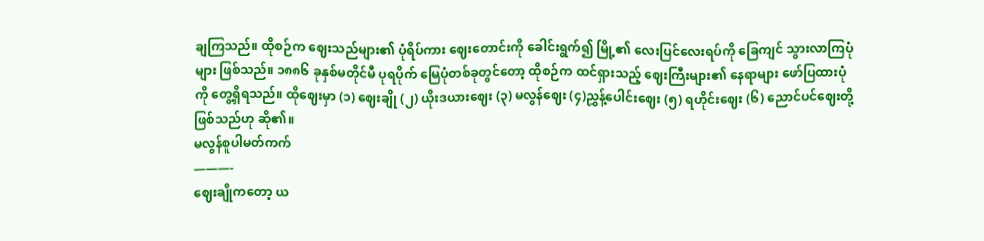ချကြသည်။ ထိုစဉ်က ဈေးသည်များ၏ ပုံရိပ်ကား ဈေးတောင်းကို ခေါင်းရွက်၍ မြို့၏ လေးပြင်လေးရပ်ကို ခြေကျင် သွားလာကြပုံများ ဖြစ်သည်။ ၁၈၈၆ ခုနှစ်မတိုင်မီ ပုရပိုက် မြေပုံတစ်ခုတွင်တော့ ထိုစဉ်က ထင်ရှားသည့် ဈေးကြီးများ၏ နေရာများ ဖော်ပြထားပုံကို တွေ့ရှိရသည်။ ထိုဈေးမှာ (၁) ဈေးချို (၂) ယိုးဒယားဈေး (၃) မလွန်ဈေး (၄)ညွှန့်ပေါင်းဈေး (၅) ရဟိုင်းဈေး (၆) ညောင်ပင်ဈေးတို့ ဖြစ်သည်ဟု ဆို၏။
မလွန်စူပါမတ်ကက်
———-
ဈေးချိုကတော့ ယ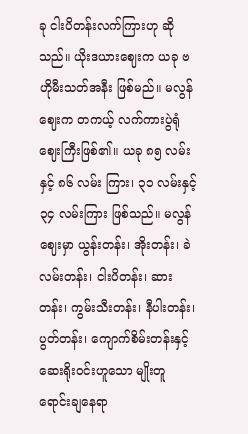ခု ငါးပိတန်းလက်ကြားဟု ဆိုသည်။ ယိုးဒယားဈေးက ယခု ဗဟိုမီးသတ်အနီး ဖြစ်မည်။ မလွန်ဈေးက တကယ့် လက်ကားပွဲရုံ ဈေးကြီးဖြစ်၏။ ယခု ၈၅ လမ်းနှင့် ၈၆ လမ်း ကြား၊ ၃၁ လမ်းနှင့် ၃၄ လမ်းကြား ဖြစ်သည်။ မလွန်ဈေးမှာ ယွန်းတန်း၊ အိုးတန်း၊ ခဲလမ်းတန်း၊ ငါးပိတန်း၊ ဆားတန်း၊ ကွမ်းသီးတန်း၊ နီပါးတန်း၊ ပွတ်တန်း၊ ကျောက်စိမ်းတန်းနှင့် ဆေးရိုးဝင်းဟူသော မျိုးတူ ရောင်းချနေရာ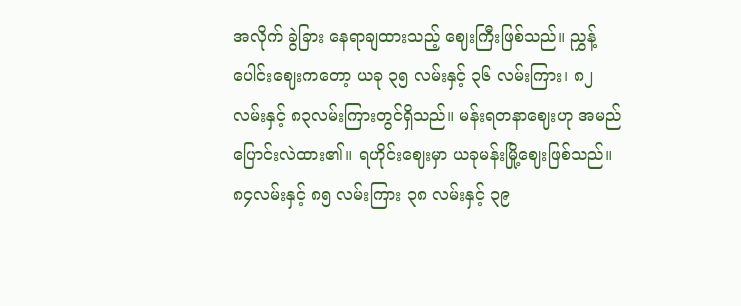အလိုက် ခွဲခြား နေရာချထားသည့် ဈေးကြီးဖြစ်သည်။ ညွှန့်ပေါင်းဈေးကတော့ ယခု ၃၅ လမ်းနှင့် ၃၆ လမ်းကြား၊ ၈၂ လမ်းနှင့် ၈၃လမ်းကြားတွင်ရှိသည်။ မန်းရတနာဈေးဟု အမည်ပြောင်းလဲထား၏။ ရဟိုင်းဈေးမှာ ယခုမန်းမြို့ဈေးဖြစ်သည်။ ၈၄လမ်းနှင့် ၈၅ လမ်းကြား ၃၈ လမ်းနှင့် ၃၉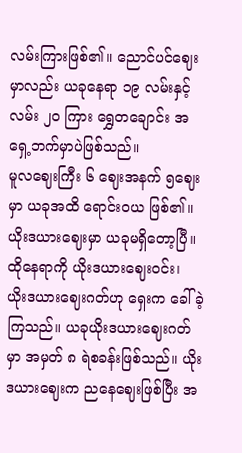လမ်းကြားဖြစ်၏။ ညောင်ပင်ဈေးမှာလည်း ယခုနေရာ ၁၉ လမ်းနှင့် လမ်း ၂၀ ကြား ရွှေတချောင်း အရှေ့ဘက်မှာပဲဖြစ်သည်။
မူလဈေးကြီး ၆ ဈေးအနက် ၅ဈေးမှာ ယခုအထိ ရောင်းဝယ ဖြစ်၏။ ယိုးဒယားဈေးမှာ ယခုမရှိတော့ပြီ။ ထိုနေရာကို ယိုးဒယားဈေးဝင်း၊ ယိုးဒယားဈေးဂတ်ဟု ရှေးက ခေါ်ခဲ့ကြသည်။ ယခုယိုးဒယားဈေးဂတ်မှာ အမှတ် ၈ ရဲစခန်းဖြစ်သည်။ ယိုးဒယားဈေးက ညနေဈေးဖြစ်ပြီး အ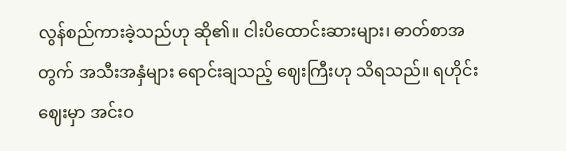လွန်စည်ကားခဲ့သည်ဟု ဆို၏။ ငါးပိထောင်းဆားများ၊ ဓာတ်စာအတွက် အသီးအနှံများ ရောင်းချသည့် ဈေးကြီးဟု သိရသည်။ ရဟိုင်းဈေးမှာ အင်းဝ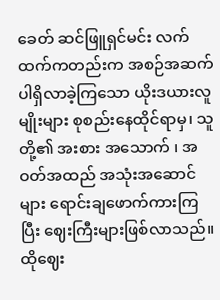ခေတ် ဆင်ဖြူရှင်မင်း လက်ထက်ကတည်းက အစဉ်အဆက် ပါရှိလာခဲ့ကြသော ယိုးဒယားလူမျိုးများ စုစည်းနေထိုင်ရာမှ၊ သူတို့၏ အးစား အသောက် ၊ အဝတ်အထည် အသုံးအဆောင်များ ရောင်းချဖောက်ကားကြပြီး ဈေးကြီးများဖြစ်လာသည်။ ထိုဈေး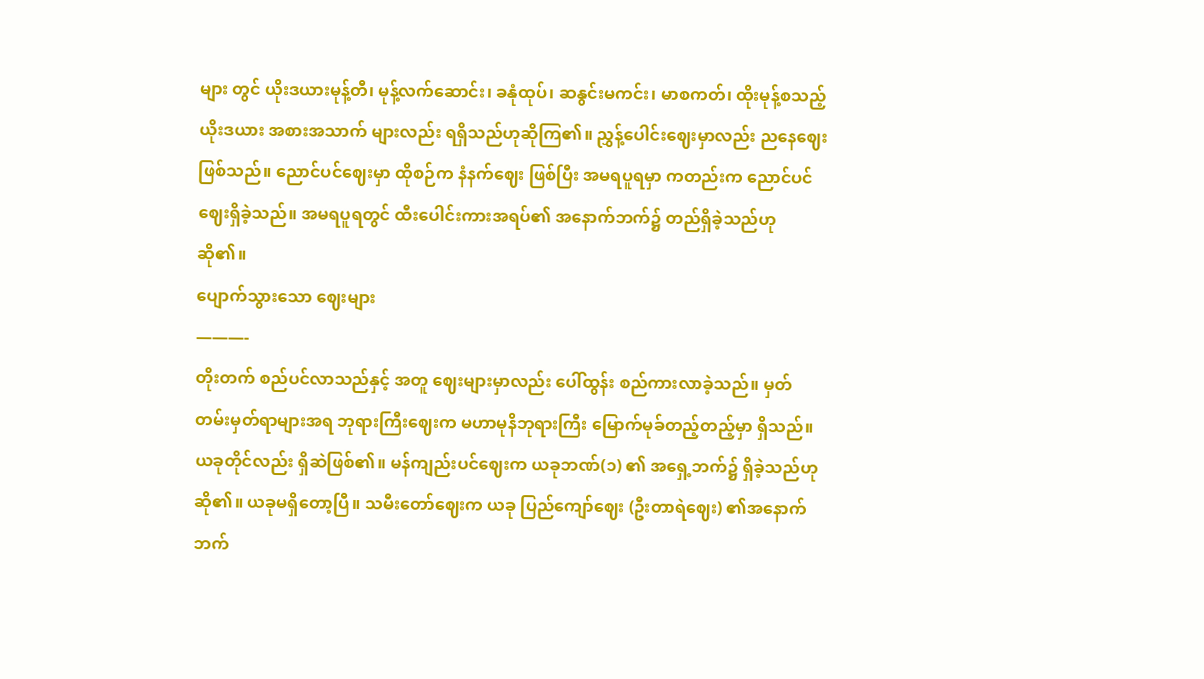များ တွင် ယိုးဒယားမုန့်တီ၊ မုန့်လက်ဆောင်း၊ ခနုံထုပ်၊ ဆနွင်းမကင်း၊ မာစကတ်၊ ထိုးမုန့်စသည့် ယိုးဒယား အစားအသာက် များလည်း ရရှိသည်ဟုဆိုကြ၏။ ညွှန့်ပေါင်းဈေးမှာလည်း ညနေဈေးဖြစ်သည်။ ညောင်ပင်ဈေးမှာ ထိုစဉ်က နံနက်ဈေး ဖြစ်ပြီး အမရပူရမှာ ကတည်းက ညောင်ပင်ဈေးရှိခဲ့သည်။ အမရပူရတွင် ထီးပေါင်းကားအရပ်၏ အနောက်ဘက်၌ တည်ရှိခဲ့သည်ဟု ဆို၏။
ပျောက်သွားသော ဈေးများ
———-
တိုးတက် စည်ပင်လာသည်နှင့် အတူ ဈေးများမှာလည်း ပေါ်ထွန်း စည်ကားလာခဲ့သည်။ မှတ်တမ်းမှတ်ရာများအရ ဘုရားကြီးဈေးက မဟာမုနိဘုရားကြီး မြောက်မုခ်တည့်တည့်မှာ ရှိသည်။ ယခုတိုင်လည်း ရှိဆဲဖြစ်၏။ မန်ကျည်းပင်ဈေးက ယခုဘဏ်(၁) ၏ အရှေ့ဘက်၌ ရှိခဲ့သည်ဟု ဆို၏။ ယခုမရှိတော့ပြီ။ သမီးတော်ဈေးက ယခု ပြည်ကျော်ဈေး (ဦးတာရဲဈေး) ၏အနောက်ဘက်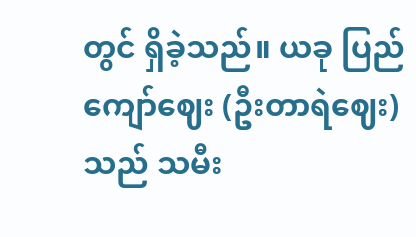တွင် ရှိခဲ့သည်။ ယခု ပြည်ကျော်ဈေး (ဦးတာရဲဈေး)သည် သမီး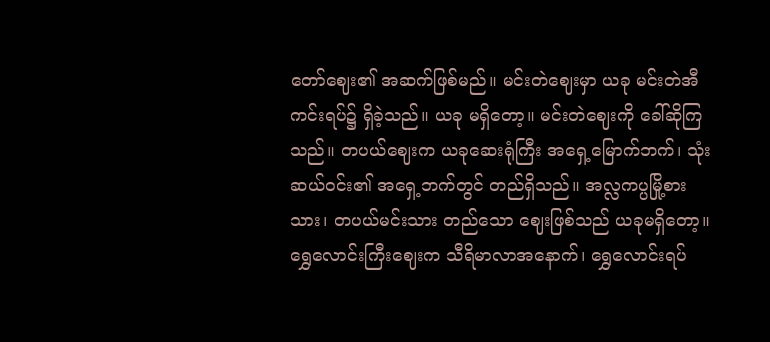တော်ဈေး၏ အဆက်ဖြစ်မည်။ မင်းတဲဈေးမှာ ယခု မင်းတဲအီကင်းရပ်၌ ရှိခဲ့သည်။ ယခု မရှိတော့။ မင်းတဲဈေးကို ခေါ်ဆိုကြသည်။ တပယ်ဈေးက ယခုဆေးရုံကြီး အရှေ့မြောက်ဘက်၊ သုံးဆယ်ဝင်း၏ အရှေ့ဘက်တွင် တည်ရှိသည်။ အလ္လကပ္ပမြို့စားသား၊ တပယ်မင်းသား တည်သော ဈေးဖြစ်သည် ယခုမရှိတော့။ ရွှေလောင်းကြီးဈေးက သီရိမာလာအနောက်၊ ရွှေလောင်းရပ်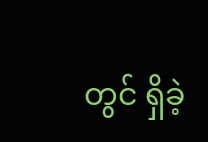တွင် ရှိခဲ့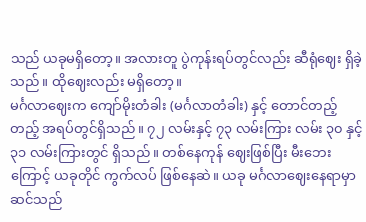သည် ယခုမရှိတော့။ အလားတူ ပွဲကုန်းရပ်တွင်လည်း ဆီရုံဈေး ရှိခဲ့သည်။ ထိုဈေးလည်း မရှိတော့။
မင်္ဂလာဈေးက ကျော်မိုးတံခါး (မင်္ဂလာတံခါး) နှင့် တောင်တည့်တည့် အရပ်တွင်ရှိသည်။ ၇၂ လမ်းနှင့် ၇၃ လမ်းကြား လမ်း ၃၀ နှင့်၃၁ လမ်းကြားတွင် ရှိသည်။ တစ်နေကုန် ဈေးဖြစ်ပြီး မီးဘေးကြောင့် ယခုတိုင် ကွက်လပ် ဖြစ်နေဆဲ။ ယခု မင်္ဂလာဈေးနေရာမှာ ဆင်သည်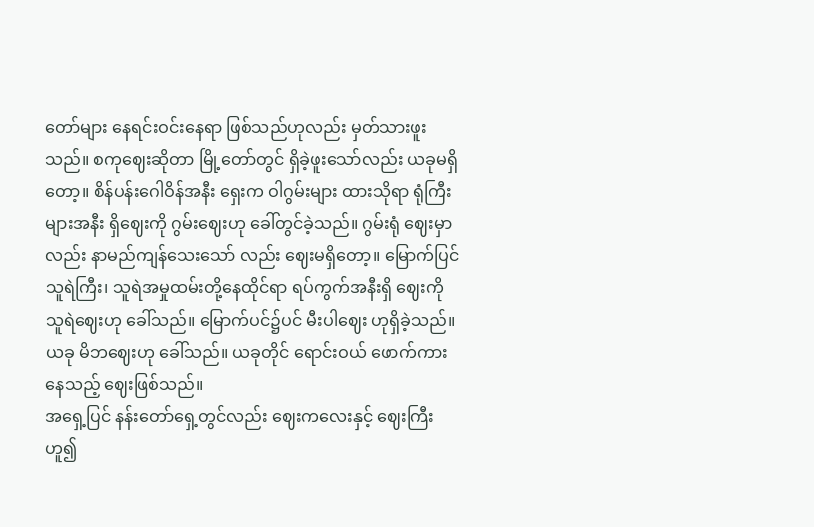တော်များ နေရင်းဝင်းနေရာ ဖြစ်သည်ဟုလည်း မှတ်သားဖူးသည်။ စကုဈေးဆိုတာ မြို့တော်တွင် ရှိခဲ့ဖူးသော်လည်း ယခုမရှိတော့။ စိန်ပန်းဂေါဝိန်အနီး ရှေးက ဝါဂွမ်းများ ထားသိုရာ ရုံကြီးများအနီး ရှိဈေးကို ဂွမ်းဈေးဟု ခေါ်တွင်ခဲ့သည်။ ဂွမ်းရုံ ဈေးမှာလည်း နာမည်ကျန်သေးသော် လည်း ဈေးမရှိတော့။ မြောက်ပြင်သူရဲကြီး၊ သူရဲအမှုထမ်းတို့နေထိုင်ရာ ရပ်ကွက်အနီးရှိ ဈေးကို သူရဲဈေးဟု ခေါ်သည်။ မြောက်ပင်၌ပင် မီးပါဈေး ဟုရှိခဲ့သည်။ ယခု မိဘဈေးဟု ခေါ်သည်။ ယခုတိုင် ရောင်းဝယ် ဖောက်ကားနေသည့် ဈေးဖြစ်သည်။
အရှေ့ပြင် နန်းတော်ရှေ့တွင်လည်း ဈေးကလေးနှင့် ဈေးကြီးဟူ၍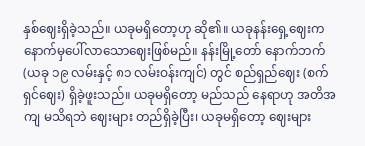နှစ်ဈေးရှိခဲ့သည်။ ယခုမရှိတော့ဟု ဆို၏။ ယခုနန်းရှေ့ဈေးက နောက်မှပေါ်လာသောဈေးဖြစ်မည်။ နန်းမြို့တော် နောက်ဘက် (ယခု ၁၉ လမ်းနှင့် ၈၁ လမ်းဝန်းကျင်) တွင် စည်ရှည်ဈေး (စက်ရှင်ဈေး) ရှိခဲ့ဖူးသည်။ ယခုမရှိတော့ မည်သည် နေရာဟု အတိအကျ မသိရဘဲ ဈေးများ တည်ရှိခဲ့ပြီး၊ ယခုမရှိတော့ ဈေးများ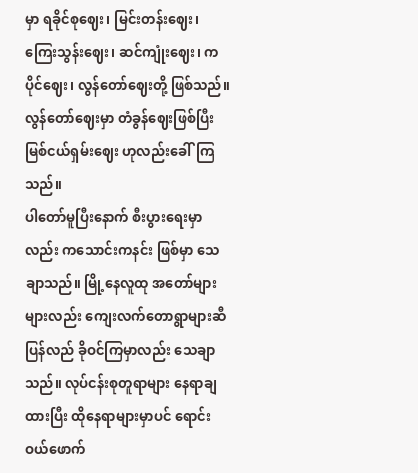မှာ ရခိုင်စုဈေး၊ မြင်းတန်းဈေး၊ ကြေးသွန်းဈေး၊ ဆင်ကျုံးဈေး၊ ကပိုင်ဈေး၊ လွန်တော်ဈေးတို့ ဖြစ်သည်။ လွန်တော်ဈေးမှာ တံခွန်ဈေးဖြစ်ပြီး မြစ်ငယ်ရှမ်းဈေး ဟုလည်းခေါ်ကြသည်။
ပါတော်မူပြီးနောက် စီးပွားရေးမှာလည်း ကသောင်းကနင်း ဖြစ်မှာ သေချာသည်။ မြို့နေလူထု အတော်များများလည်း ကျေးလက်တောရွာများဆီ ပြန်လည် ခိုဝင်ကြမှာလည်း သေချာသည်။ လုပ်ငန်းစုတူရာများ နေရာချ ထားပြီး ထိုနေရာများမှာပင် ရောင်းဝယ်ဖောက်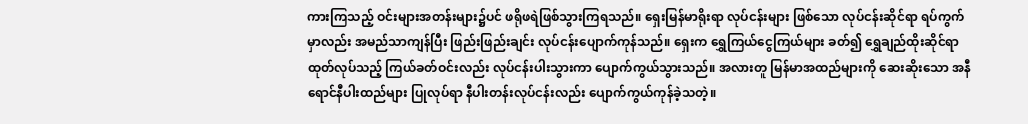ကားကြသည့် ဝင်းများအတန်းများ၌ပင် ဖရိုဖရဲဖြစ်သွားကြရသည်။ ရှေးမြန်မာရိုးရာ လုပ်ငန်းများ ဖြစ်သော လုပ်ငန်းဆိုင်ရာ ရပ်ကွက်မှာလည်း အမည်သာကျန်ပြီး ဖြည်းဖြည်းချင်း လုပ်ငန်းပျောက်ကုန်သည်။ ရှေးက ရွှေကြယ်ငွေကြယ်များ ခတ်၍ ရွှေချည်ထိုးဆိုင်ရာ ထုတ်လုပ်သည့် ကြယ်ခတ်ဝင်းလည်း လုပ်ငန်းပါးသွားကာ ပျောက်ကွယ်သွားသည်။ အလားတူ မြန်မာအထည်များကို ဆေးဆိုးသော အနီရောင်နီပါးထည်များ ပြုလုပ်ရာ နီပါးတန်းလုပ်ငန်းလည်း ပျောက်ကွယ်ကုန်ခဲ့သတဲ့။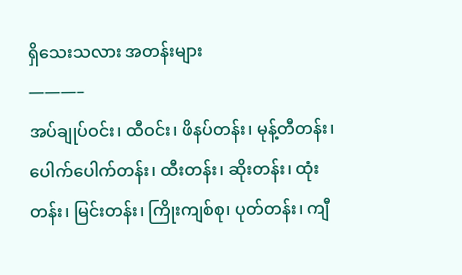ရှိသေးသလား အတန်းများ
———–
အပ်ချုပ်ဝင်း၊ ထီဝင်း၊ ဖိနပ်တန်း၊ မုန့်တီတန်း၊ ပေါက်ပေါက်တန်း၊ ထီးတန်း၊ ဆိုးတန်း၊ ထုံးတန်း၊ မြင်းတန်း၊ ကြိုးကျစ်စု၊ ပုတ်တန်း၊ ကျီ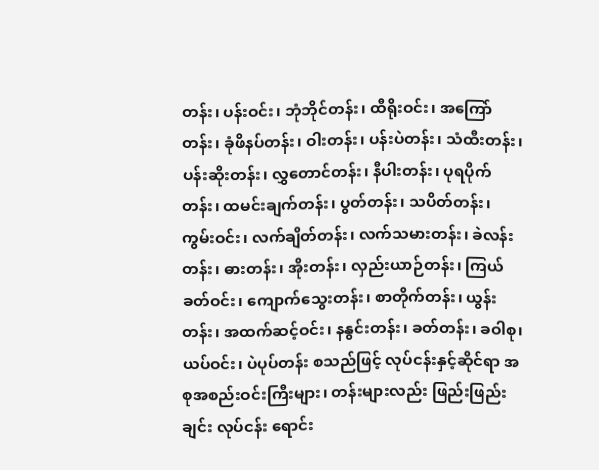တန်း၊ ပန်းဝင်း၊ ဘုံဘိုင်တန်း၊ ထီရိုးဝင်း၊ အကြော်တန်း၊ ခုံဖိနပ်တန်း၊ ဝါးတန်း၊ ပန်းပဲတန်း၊ သံထီးတန်း၊ ပန်းဆိုးတန်း၊ လွှတောင်တန်း၊ နီပါးတန်း၊ ပုရပိုက်တန်း၊ ထမင်းချက်တန်း၊ ပွတ်တန်း၊ သပိတ်တန်း၊ ကွမ်းဝင်း၊ လက်ချိတ်တန်း၊ လက်သမားတန်း၊ ခဲလန်းတန်း၊ ဓားတန်း၊ အိုးတန်း၊ လှည်းယာဉ်တန်း၊ ကြယ်ခတ်ဝင်း၊ ကျောက်သွေးတန်း၊ စာတိုက်တန်း၊ ယွန်းတန်း၊ အထက်ဆင့်ဝင်း၊ နနွင်းတန်း၊ ခတ်တန်း၊ ခဝါစု၊ ယပ်ဝင်း၊ ပဲပုပ်တန်း စသည်ဖြင့် လုပ်ငန်းနှင့်ဆိုင်ရာ အစုအစည်းဝင်းကြီးများ၊ တန်းများလည်း ဖြည်းဖြည်းချင်း လုပ်ငန်း ရောင်း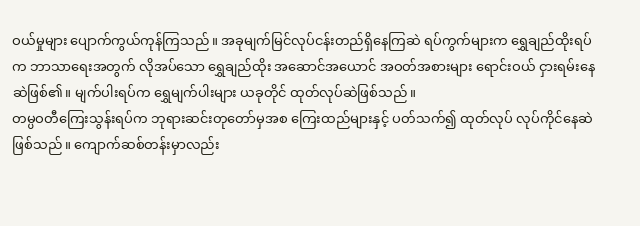ဝယ်မှုများ ပျောက်ကွယ်ကုန်ကြသည်။ အခုမျက်မြင်လုပ်ငန်းတည်ရှိနေကြဆဲ ရပ်ကွက်များက ရွှေချည်ထိုးရပ်က ဘာသာရေးအတွက် လိုအပ်သော ရွှေချည်ထိုး အဆောင်အယောင် အဝတ်အစားများ ရောင်းဝယ် ငှားရမ်းနေဆဲဖြစ်၏။ မျက်ပါးရပ်က ရွှေမျက်ပါးများ ယခုတိုင် ထုတ်လုပ်ဆဲဖြစ်သည်။
တမ္ပဝတီကြေးသွန်းရပ်က ဘုရားဆင်းတုတော်မှအစ ကြေးထည်များနှင့် ပတ်သက်၍ ထုတ်လုပ် လုပ်ကိုင်နေဆဲဖြစ်သည်။ ကျောက်ဆစ်တန်းမှာလည်း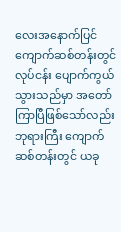လေးအနောက်ပြင် ကျောက်ဆစ်တန်းတွင် လုပ်ငန်း ပျောက်ကွယ် သွားသည်မှာ အတော်ကြာပြီဖြစ်သော်လည်း ဘုရားကြီး ကျောက်ဆစ်တန်းတွင် ယခု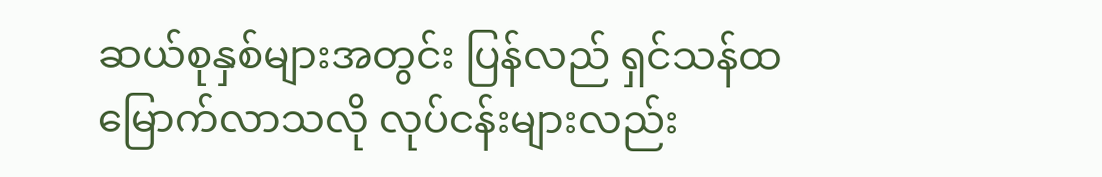ဆယ်စုနှစ်များအတွင်း ပြန်လည် ရှင်သန်ထမြောက်လာသလို လုပ်ငန်းများလည်း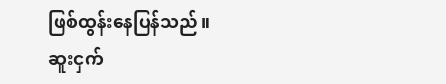ဖြစ်ထွန်းနေပြန်သည်။
ဆူးငှက်